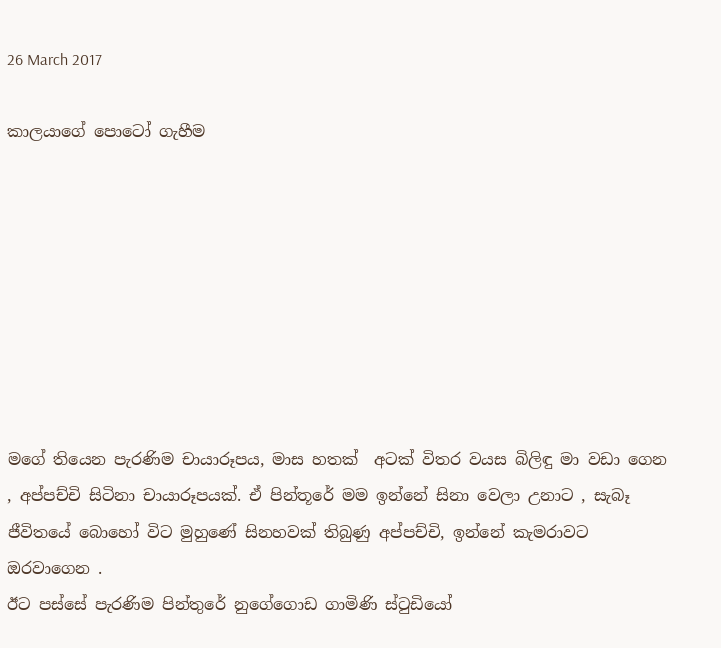26 March 2017

කාලයාගේ පොටෝ ගැහීම








මගේ තියෙන පැරණිම චායාරූපය, මාස හතක්  අටක් විතර වයස බිලිඳු මා වඩා ගෙන , අප්පච්චි සිටිනා චායාරූපයක්. ඒ පින්තූරේ මම ඉන්නේ සිනා වෙලා උනාට , සැබෑ ජීවිතයේ බොහෝ විට මුහුණේ සිනහවක් තිබුණු අප්පච්චි, ඉන්නේ කැමරාවට ඔරවාගෙන .
ඊට පස්සේ පැරණිම පින්තුරේ නුගේගොඩ ගාමිණි ස්ටුඩියෝ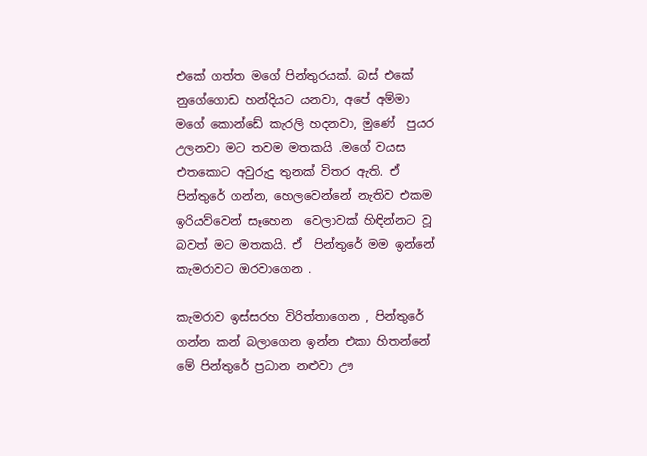එකේ ගත්ත මගේ පින්තුරයක්. බස් එකේ නුගේගොඩ හන්දියට යනවා, අපේ අම්මා මගේ කොන්ඩේ කැරලි හදනවා, මුණේ  පුයර උලනවා මට තවම මතකයි .මගේ වයස එතකොට අවුරුදු තුනක් විතර ඇති. ඒ පින්තුරේ ගන්න, හෙලවෙන්නේ නැතිව එකම ඉරියව්වෙන් සෑහෙන  වෙලාවක් හිඳින්නට වූ බවත් මට මතකයි. ඒ  පින්තුරේ මම ඉන්නේ කැමරාවට ඔරවාගෙන .

කැමරාව ඉස්සරහ විරිත්තාගෙන , පින්තුරේ ගන්න කන් බලාගෙන ඉන්න එකා හිතන්නේ මේ පින්තුරේ ප්‍රධාන නළුවා ඌ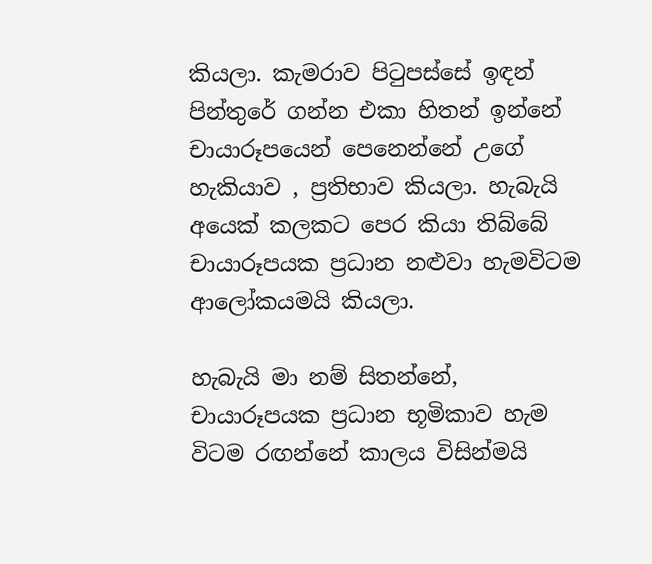කියලා. කැමරාව පිටුපස්සේ ඉඳන් පින්තුරේ ගන්න එකා හිතන් ඉන්නේ චායාරූපයෙන් පෙනෙන්නේ උගේ හැකියාව , ප්‍රතිභාව කියලා. හැබැයි අයෙක් කලකට පෙර කියා තිබ්බේ චායාරූපයක ප්‍රධාන නළුවා හැමවිටම ආලෝකයමයි කියලා.

හැබැයි මා නම් සිතන්නේ, චායාරූපයක ප්‍රධාන භූමිකාව හැම විටම රඟන්නේ කාලය විසින්මයි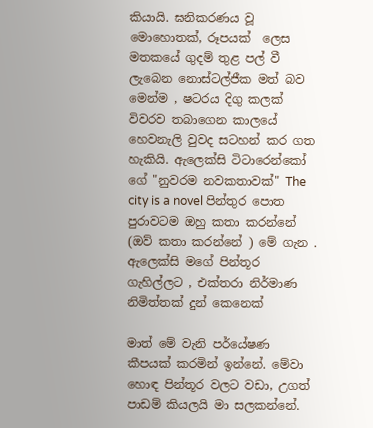කියායි. ඝනිකරණය වූ මොහොතක්, රූපයක්  ලෙස මතකයේ ගුදම් තුළ පල් වී ලැබෙන නොස්ටල්ජීක මත් බව මෙන්ම , ෂටරය දිගු කලක් විවරව තබාගෙන කාලයේ හෙවනැලි වුවද සටහන් කර ගත හැකියි. ඇලෙක්සි ටිටාරෙන්කෝ ගේ "නුවරම නවකතාවක්" The city is a novel පින්තුර පොත පුරාවටම ඔහු කතා කරන්නේ (ඔව් කතා කරන්නේ ) මේ ගැන . ඇලෙක්සි මගේ පින්තූර ගැහිල්ලට , එක්තරා නිර්මාණ නිමිත්තක් දුන් කෙනෙක්

මාත් මේ වැනි පර්යේෂණ කීපයක් කරමින් ඉන්නේ. මේවා හොඳ පින්තූර වලට වඩා, උගත් පාඩම් කියලයි මා සලකන්නේ.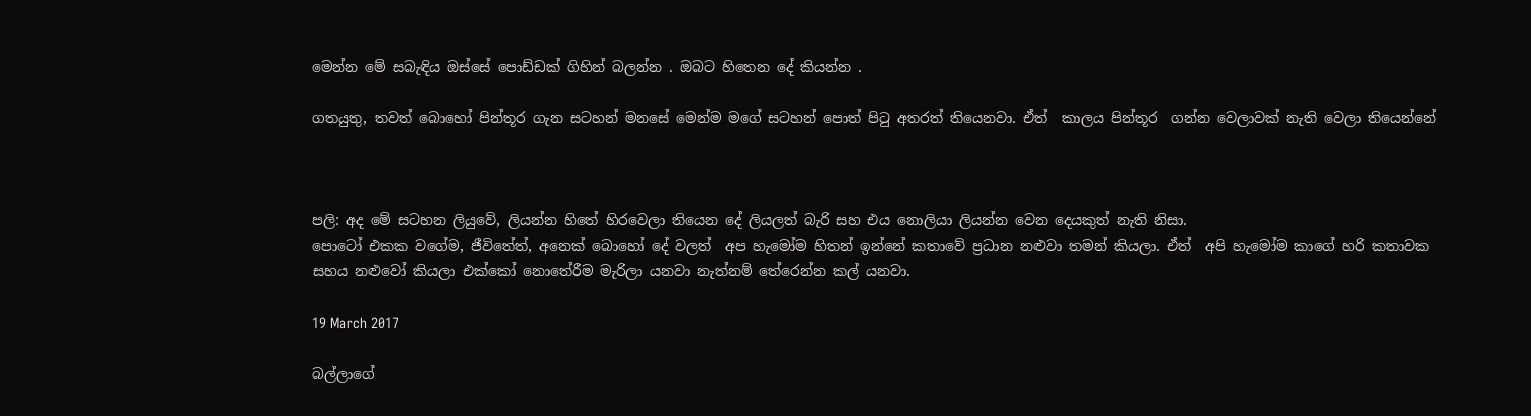මෙන්න මේ සබැඳිය ඔස්සේ පොඩ්ඩක් ගිහින් බලන්න . ඔබට හිතෙන දේ කියන්න .

ගතයුතු, තවත් බොහෝ පින්තූර ගැන සටහන් මනසේ මෙන්ම මගේ සටහන් පොත් පිටු අතරත් තියෙනවා. ඒත්  කාලය පින්තූර  ගන්න වෙලාවක් නැති වෙලා තියෙන්නේ



පලි: අද මේ සටහන ලියුවේ, ලියන්න හිතේ හිරවෙලා තියෙන දේ ලියලත් බැරි සහ එය නොලියා ලියන්න වෙන දෙයකුත් නැති නිසා.
පොටෝ එකක වගේම, ජීවිතේත්, අනෙක් බොහෝ දේ වලත්  අප හැමෝම හිතන් ඉන්නේ කතාවේ ප්‍රධාන නළුවා තමන් කියලා. ඒත්  අපි හැමෝම කාගේ හරි කතාවක සහය නළුවෝ කියලා එක්කෝ නොතේරීම මැරිලා යනවා නැත්නම් තේරෙන්න කල් යනවා.

19 March 2017

බල්ලාගේ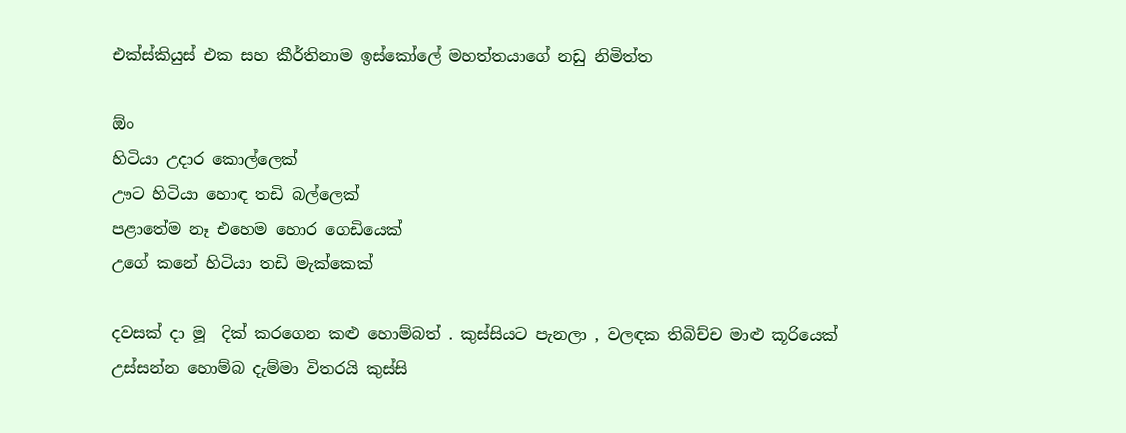එක්ස්කියුස් එක සහ කීර්තිනාම ඉස්කෝලේ මහත්තයාගේ නඩු නිමිත්ත

ඕං
හිටියා උදාර කොල්ලෙක්
ඌට හිටියා හොඳ තඩි බල්ලෙක්
පළාතේම නෑ එහෙම හොර ගෙඩියෙක්
උගේ කනේ හිටියා තඩි මැක්කෙක්

දවසක් දා මූ  දික් කරගෙන කළු හොම්බත් . කුස්සියට පැනලා , වලඳක තිබිච්ච මාළු කූරියෙක් උස්සන්න හොම්බ දැම්මා විතරයි කුස්සි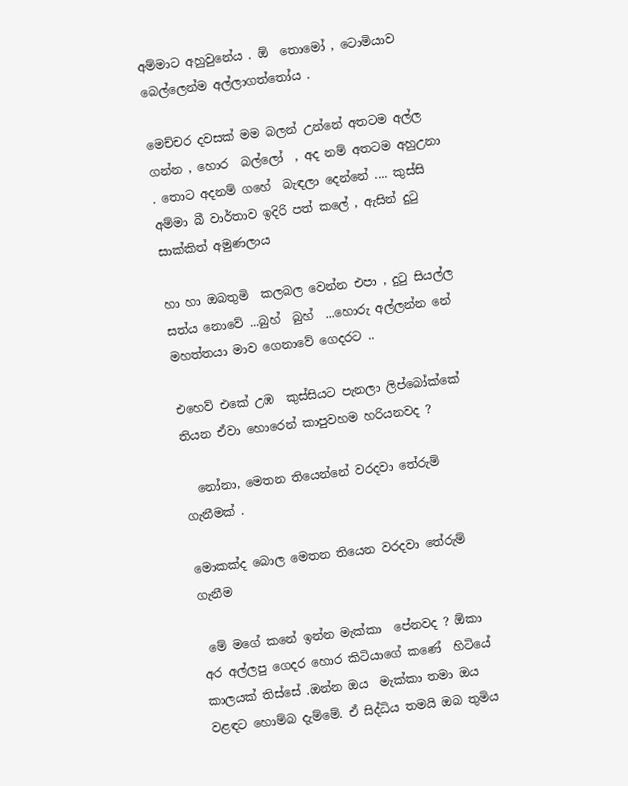අම්මාට අහුවුනේය . ඕ  තොමෝ , ටොමියාව බෙල්ලෙන්ම අල්ලාගත්තෝය .

මෙච්චර දවසක් මම බලන් උන්නේ අතටම අල්ල ගන්න , හොර  බල්ලෝ  , අද නම් අතටම අහුඋනා . තොට අදනම් ගහේ  බැඳලා දෙන්නේ .... කුස්සි අම්මා බී වාර්තාව ඉදිරි පත් කලේ , ඇසින් දුටු සාක්කිත් අමුණලාය

හා හා ඔබතුමි  කලබල වෙන්න එපා , දුටු සියල්ල සත්ය නොවේ ...බුහ්  බුහ්  ...හොරු අල්ලන්න නේ මහත්තයා මාව ගෙනාවේ ගෙදරට ..

එහෙව් එකේ උඹ  කුස්සියට පැනලා ලිප්බෝක්කේ තියන ඒවා හොරෙන් කාපුවහම හරියනවද ?

  නෝනා, මෙතන තියෙන්නේ වරදවා තේරුම් ගැනීමක් .

මොකක්ද බොල මෙතන තියෙන වරදවා තේරුම් ගැනීම

 මේ මගේ කනේ ඉන්න මැක්කා  පේනවද ? ඕකා අර අල්ලපු ගෙදර හොර කිටියාගේ කණේ  හිටියේ කාලයක් තිස්සේ .ඔන්න ඔය  මැක්කා තමා ඔය වළඳට හොම්බ දැම්මේ. ඒ සිද්ධිය තමයි ඔබ තුමිය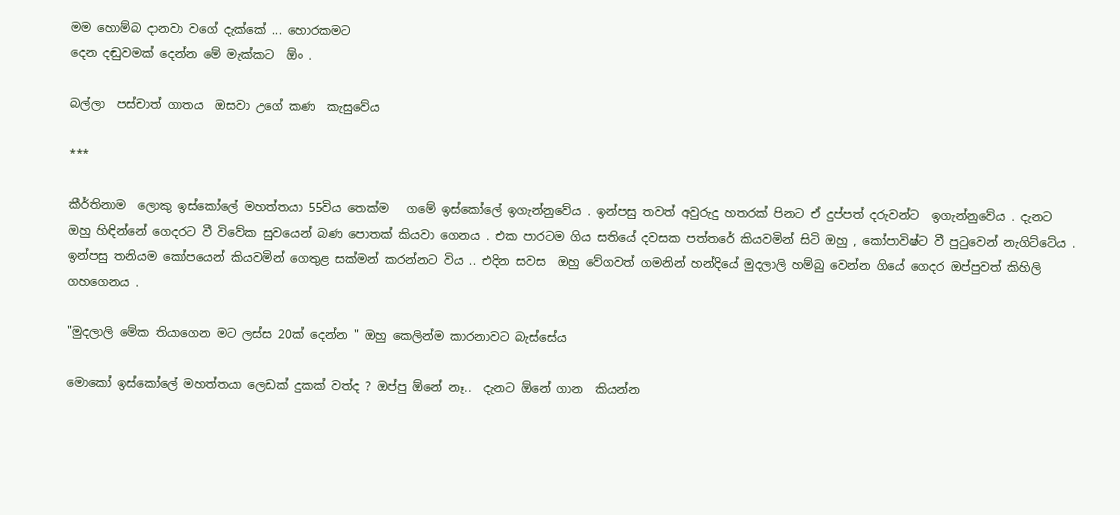මම හොම්බ දානවා වගේ දැක්කේ ... හොරකමට
දෙන දඬුවමක් දෙන්න මේ මැක්කට  ඕං .

බල්ලා  පස්චාත් ගාතය  ඔසවා උගේ කණ  කැසුවේය

***

කීර්තිනාම  ලොකු ඉස්කෝලේ මහත්තයා 55විය තෙක්ම   ගමේ ඉස්කෝලේ ඉගැන්නුවේය . ඉන්පසු තවත් අවුරුදු හතරක් පිනට ඒ දුප්පත් දරුවන්ට  ඉගැන්නුවේය . දැනට ඔහු හිඳින්නේ ගෙදරට වී විවේක සුවයෙන් බණ පොතක් කියවා ගෙනය . එක පාරටම ගිය සතියේ දවසක පත්තරේ කියවමින් සිටි ඔහු , කෝපාවිෂ්ට වී පුටුවෙන් නැගිට්ටේය . ඉන්පසු තනියම කෝපයෙන් කියවමින් ගෙතුළ සක්මන් කරන්නට විය .. එදින සවස  ඔහු වේගවත් ගමනින් හන්දියේ මුදලාලි හම්බු වෙන්න ගියේ ගෙදර ඔප්පුවත් කිහිලි ගහගෙනය .

"මුදලාලි මේක තියාගෙන මට ලස්ස 20ක් දෙන්න " ඔහු කෙලින්ම කාරනාවට බැස්සේය

මොකෝ ඉස්කෝලේ මහත්තයා ලෙඩක් දුකක් වත්ද ? ඔප්පු ඕනේ නෑ..  දැනට ඕනේ ගාන  කියන්න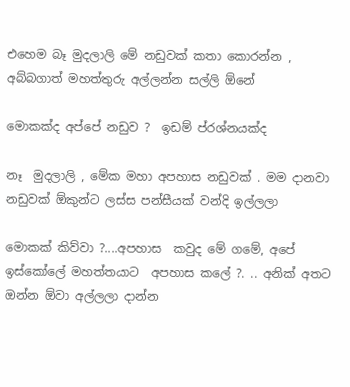එහෙම බෑ මුදලාලි මේ නඩුවක් කතා කොරන්න , අබ්බගාත් මහත්තුරු අල්ලන්න සල්ලි ඕනේ

මොකක්ද අප්පේ නඩුව ?  ඉඩම් ප්රශ්නයක්ද

නෑ  මුදලාලි , මේක මහා අපහාස නඩුවක් . මම දානවා නඩුවක් ඕකුන්ට ලස්ස පන්සීයක් වන්දි ඉල්ලලා

මොකක් කිව්වා ?....අපහාස  කවුද මේ ගමේ, අපේ ඉස්කෝලේ මහත්තයාට  අපහාස කලේ ?. .. අනික් අතට ඔන්න ඕවා අල්ලලා දාන්න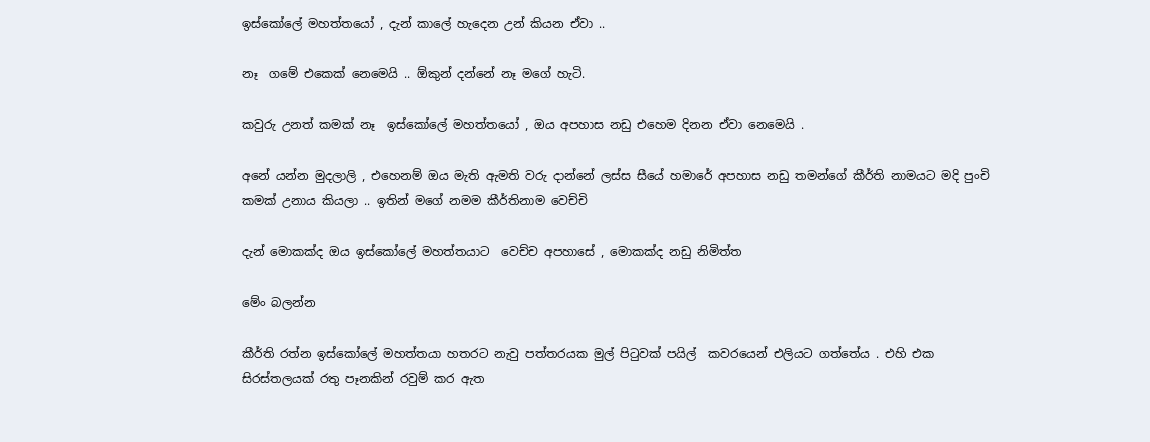ඉස්කෝලේ මහත්තයෝ , දැන් කාලේ හැදෙන උන් කියන ඒවා ..

නෑ  ගමේ එකෙක් නෙමෙයි .. ඕකුන් දන්නේ නෑ මගේ හැටි.

කවුරු උනත් කමක් නෑ  ඉස්කෝලේ මහත්තයෝ , ඔය අපහාස නඩු එහෙම දිනන ඒවා නෙමෙයි .

අනේ යන්න මුදලාලි , එහෙනම් ඔය මැති ඇමති වරු දාන්නේ ලස්ස සීයේ හමාරේ අපහාස නඩු තමන්ගේ කීර්ති නාමයට මදි පුංචි කමක් උනාය කියලා .. ඉතින් මගේ නමම කීර්තිනාම වෙච්චි

දැන් මොකක්ද ඔය ඉස්කෝලේ මහත්තයාට  වෙච්ච අපහාසේ , මොකක්ද නඩු නිමිත්ත

මේං බලන්න

කීර්ති රත්න ඉස්කෝලේ මහත්තයා හතරට නැවු පත්තරයක මුල් පිටුවක් පයිල්  කවරයෙන් එලියට ගත්තේය . එහි එක සිරස්තලයක් රතු පෑනකින් රවුම් කර ඇත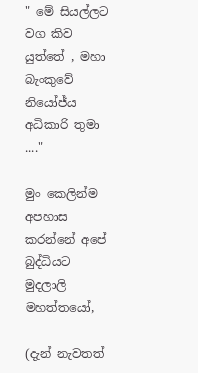" මේ සියල්ලට වග කිව යුත්තේ , මහා බැංකුවේ නියෝජ්ය අධිකාරි තුමා ...."

මුං කෙලින්ම අපහාස කරන්නේ අපේ බුද්ධියට මුදලාලි මහත්තයෝ,

(දැන් නැවතත්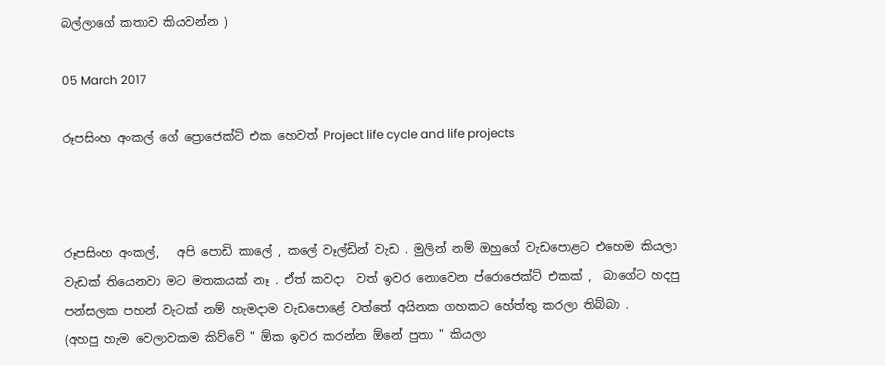බල්ලාගේ කතාව කියවන්න )

05 March 2017

රූපසිංහ අංකල් ගේ ප්‍රොජෙක්ට් එක හෙවත් Project life cycle and life projects



රූපසිංහ අංකල්,   අපි පොඩි කාලේ , කලේ වෑල්ඩින් වැඩ . මුලින් නම් ඔහුගේ වැඩපොළට එහෙම කියලා වැඩක් තියෙනවා මට මතකයක් නෑ . ඒත් කවදා  වත් ඉවර නොවෙන ප්රොජෙක්ට් එකක් ,  බාගේට හදපු පන්සලක පහන් වැටක් නම් හැමදාම වැඩපොළේ වත්තේ අයිනක ගහකට හේත්තු කරලා තිබ්බා .
(අහපු හැම වෙලාවකම කිව්වේ " ඕක ඉවර කරන්න ඕනේ පුතා " කියලා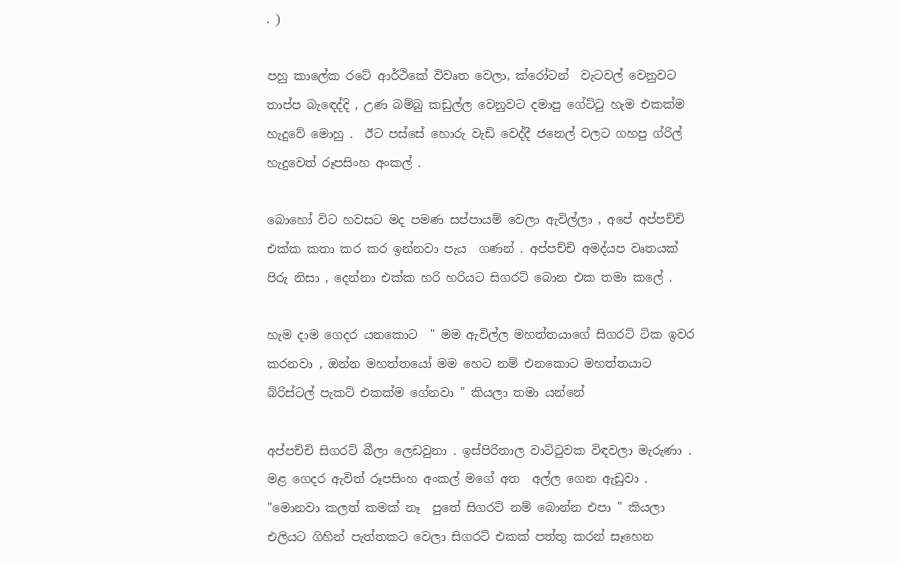. )

පහු කාලේක රටේ ආර්ථිකේ විවෘත වෙලා, ක්රෝටන්  වැටවල් වෙනුවට තාප්ප බැඳෙද්දි , උණ බම්බු කඩුල්ල වෙනුවට දමාපු ගේට්ටු හැම එකක්ම හැදුවේ මොහු .  ඊට පස්සේ හොරු වැඩි වෙද්දී ජනෙල් වලට ගහපු ග්රිල් හැදුවෙත් රූපසිංහ අංකල් .

බොහෝ විට හවසට මද පමණ සප්පායම් වෙලා ඇවිල්ලා , අපේ අප්පච්චි එක්ක කතා කර කර ඉන්නවා පැය  ගණන් . අප්පච්චි අමද්යප වෘතයක් පිරු නිසා , දෙන්නා එක්ක හරි හරියට සිගරට් බොන එක තමා කලේ .

හැම දාම ගෙදර යනකොට  " මම ඇවිල්ල මහත්තයාගේ සිගරට් ටික ඉවර කරනවා , ඔන්න මහත්තයෝ මම හෙට නම් එනකොට මහත්තයාට  බ්රිස්ටල් පැකට් එකක්ම ගේනවා " කියලා තමා යන්නේ

අප්පච්චි සිගරට් බීලා ලෙඩවුනා . ඉස්පිරිතාල වාට්ටුවක විඳවලා මැරුණා . මළ ගෙදර ඇවිත් රූපසිංහ අංකල් මගේ අත  අල්ල ගෙන ඇඩුවා . "මොනවා කලත් කමක් නෑ  පුතේ සිගරට් නම් බොන්න එපා " කියලා එලියට ගිහින් පැත්තකට වෙලා සිගරට් එකක් පත්තු කරන් සෑහෙන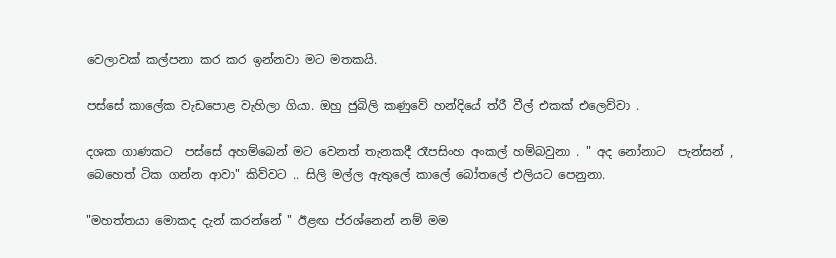වෙලාවක් කල්පනා කර කර ඉන්නවා මට මතකයි.

පස්සේ කාලේක වැඩපොළ වැහිලා ගියා. ඔහු ජුබිලි කණුවේ හන්දියේ ත්රී වීල් එකක් එලෙව්වා .

දශක ගාණකට  පස්සේ අහම්බෙන් මට වෙනත් තැනකදී රෑපසිංහ අංකල් හම්බවුනා . " අද නෝනාට  පැන්සන් , බෙහෙත් ටික ගන්න ආවා" කිව්වට .. සිලි මල්ල ඇතුලේ කාලේ බෝතලේ එලියට පෙනුනා.

"මහත්තයා මොකද දැන් කරන්නේ " ඊළඟ ප්රශ්නෙන් නම් මම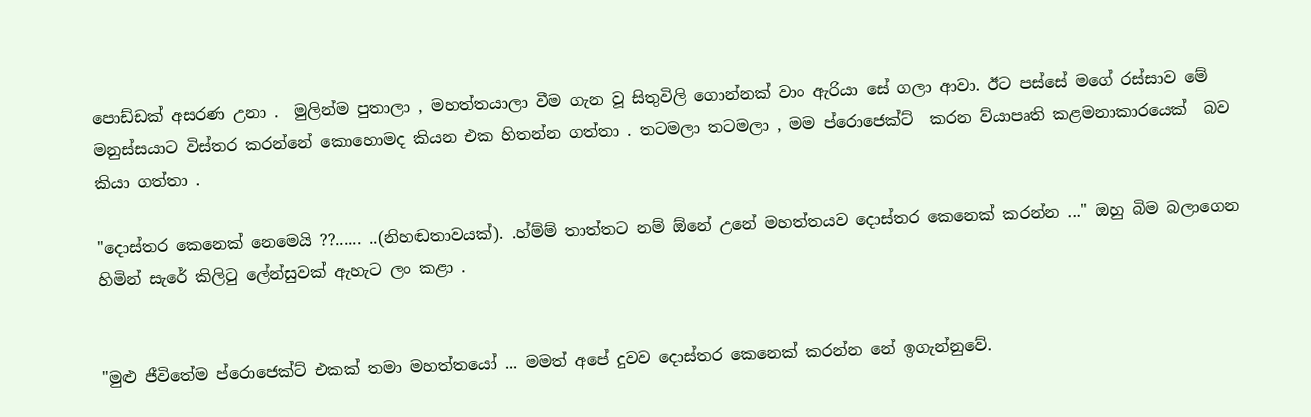පොඩ්ඩක් අසරණ උනා .  මුලින්ම පුතාලා , මහත්තයාලා වීම ගැන වූ සිතුවිලි ගොන්නක් වාං ඇරියා සේ ගලා ආවා. ඊට පස්සේ මගේ රස්සාව මේ මනුස්සයාට විස්තර කරන්නේ කොහොමද කියන එක හිතන්න ගත්තා . තටමලා තටමලා , මම ප්රොජෙක්ට්  කරන ව්යාපෘති කළමනාකාරයෙක්  බව කියා ගත්තා .

"දොස්තර කෙනෙක් නෙමෙයි ??...... ..(නිහඬතාවයක්). .හ්ම්ම් තාත්තට නම් ඕනේ උනේ මහත්තයව දොස්තර කෙනෙක් කරන්න ..." ඔහු බිම බලාගෙන හිමින් සැරේ කිලිටු ලේන්සුවක් ඇහැට ලං කළා .


"මුළු ජීවිතේම ප්රොජෙක්ට් එකක් තමා මහත්තයෝ ... මමත් අපේ දුවව දොස්තර කෙනෙක් කරන්න නේ ඉගැන්නුවේ.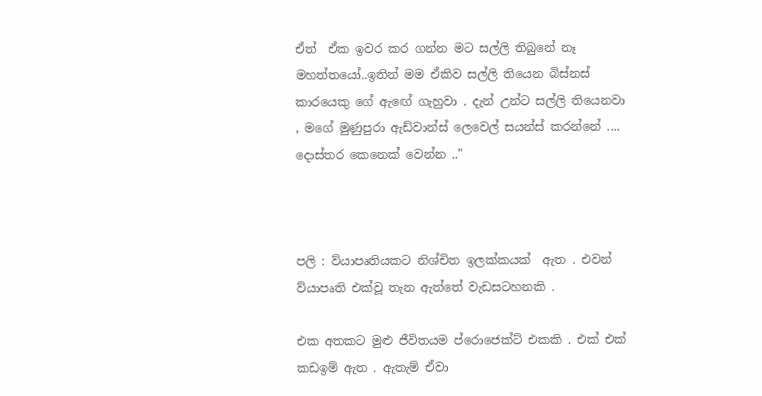ඒත්  ඒක ඉවර කර ගන්න මට සල්ලි තිබුනේ නෑ මහත්තයෝ..ඉතින් මම ඒකිව සල්ලි තියෙන බිස්නස් කාරයෙකු ගේ ඇඟේ ගැහුවා . දැන් උන්ට සල්ලි තියෙනවා , මගේ මුණුපුරා ඇඩ්වාන්ස් ලෙවෙල් සයන්ස් කරන්නේ .... දොස්තර කෙනෙක් වෙන්න .."



පලි : ව්යාපෘතියකට නිශ්චිත ඉලක්කයක්  ඇත . එවන් ව්යාපෘති එක්වූ තැන ඇත්තේ වැඩසටහනකි .

එක අතකට මුළු ජීවිතයම ප්රොජෙක්ට් එකකි . එක් එක්  කඩඉම් ඇත . ඇතැම් ඒවා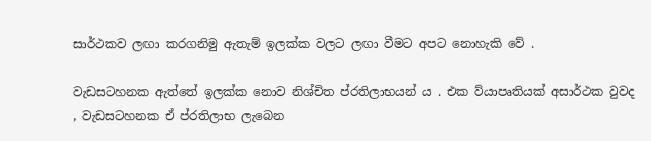සාර්ථකව ලඟා කරගනිමු ඇතැම් ඉලක්ක වලට ලඟා වීමට අපට නොහැකි වේ .

වැඩසටහනක ඇත්තේ ඉලක්ක නොව නිශ්චිත ප්රතිලාභයන් ය . එක ව්යාපෘතියක් අසාර්ථක වුවද , වැඩසටහනක ඒ ප්රතිලාභ ලැබෙන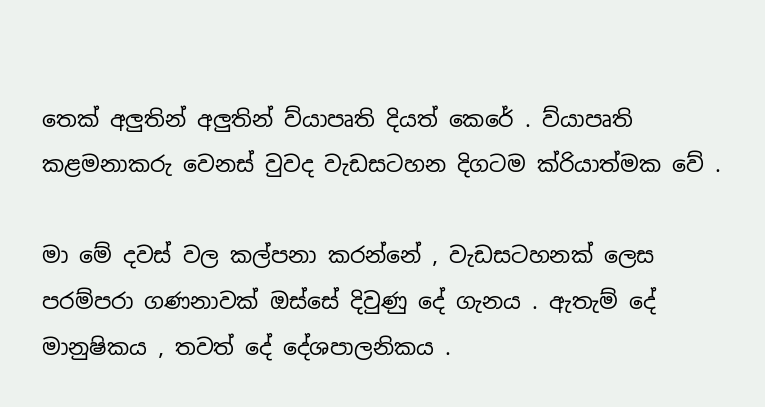තෙක් අලුතින් අලුතින් ව්යාපෘති දියත් කෙරේ . ව්යාපෘති කළමනාකරු වෙනස් වුවද වැඩසටහන දිගටම ක්රියාත්මක වේ .

මා මේ දවස් වල කල්පනා කරන්නේ , වැඩසටහනක් ලෙස පරම්පරා ගණනාවක් ඔස්සේ දිවුණු දේ ගැනය . ඇතැම් දේ මානුෂිකය , තවත් දේ දේශපාලනිකය .